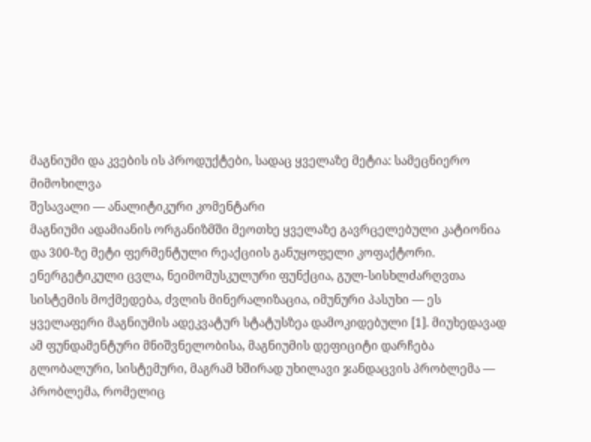მაგნიუმი და კვების ის პროდუქტები, სადაც ყველაზე მეტია: სამეცნიერო მიმოხილვა
შესავალი — ანალიტიკური კომენტარი
მაგნიუმი ადამიანის ორგანიზმში მეოთხე ყველაზე გავრცელებული კატიონია და 300-ზე მეტი ფერმენტული რეაქციის განუყოფელი კოფაქტორი. ენერგეტიკული ცვლა, ნეიმომუსკულური ფუნქცია, გულ-სისხლძარღვთა სისტემის მოქმედება, ძვლის მინერალიზაცია, იმუნური პასუხი — ეს ყველაფერი მაგნიუმის ადეკვატურ სტატუსზეა დამოკიდებული [1]. მიუხედავად ამ ფუნდამენტური მნიშვნელობისა, მაგნიუმის დეფიციტი დარჩება გლობალური, სისტემური, მაგრამ ხშირად უხილავი ჯანდაცვის პრობლემა — პრობლემა, რომელიც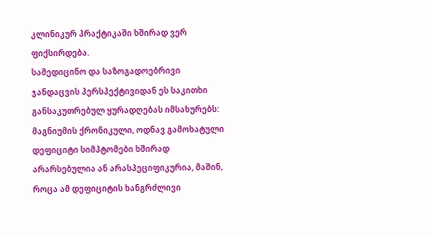კლინიკურ პრაქტიკაში ხშირად ვერ ფიქსირდება.
სამედიცინო და საზოგადოებრივი ჯანდაცვის პერსპექტივიდან ეს საკითხი განსაკუთრებულ ყურადღებას იმსახურებს: მაგნიუმის ქრონიკული, ოდნავ გამოხატული დეფიციტი სიმპტომები ხშირად არარსებულია ან არასპეციფიკურია, მაშინ, როცა ამ დეფიციტის ხანგრძლივი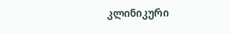კლინიკური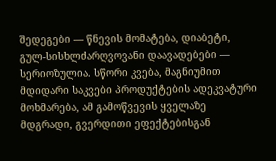შედეგები — წნევის მომატება, დიაბეტი, გულ-სისხლძარღვოვანი დაავადებები — სერიოზულია. სწორი კვება, მაგნიუმით მდიდარი საკვები პროდუქტების ადეკვატური მოხმარება, ამ გამოწვევის ყველაზე მდგრადი, გვერდითი ეფექტებისგან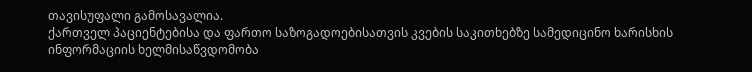თავისუფალი გამოსავალია.
ქართველ პაციენტებისა და ფართო საზოგადოებისათვის კვების საკითხებზე სამედიცინო ხარისხის ინფორმაციის ხელმისაწვდომობა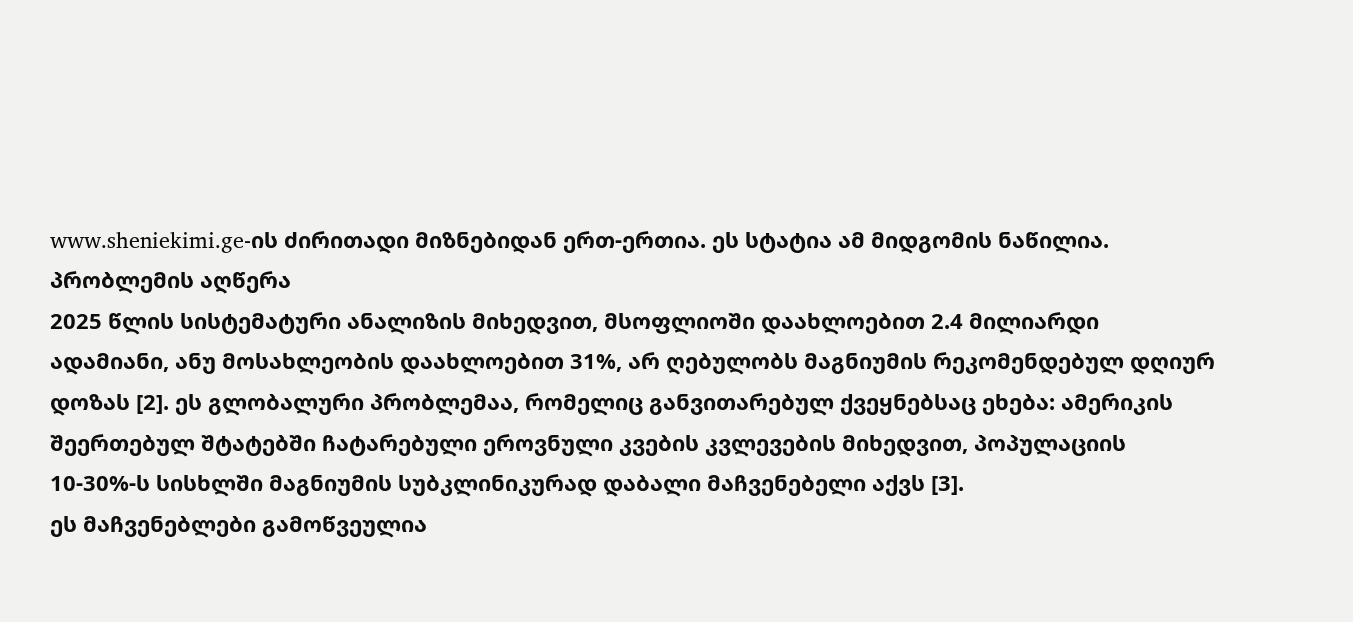www.sheniekimi.ge-ის ძირითადი მიზნებიდან ერთ-ერთია. ეს სტატია ამ მიდგომის ნაწილია.
პრობლემის აღწერა
2025 წლის სისტემატური ანალიზის მიხედვით, მსოფლიოში დაახლოებით 2.4 მილიარდი ადამიანი, ანუ მოსახლეობის დაახლოებით 31%, არ ღებულობს მაგნიუმის რეკომენდებულ დღიურ დოზას [2]. ეს გლობალური პრობლემაა, რომელიც განვითარებულ ქვეყნებსაც ეხება: ამერიკის შეერთებულ შტატებში ჩატარებული ეროვნული კვების კვლევების მიხედვით, პოპულაციის 10-30%-ს სისხლში მაგნიუმის სუბკლინიკურად დაბალი მაჩვენებელი აქვს [3].
ეს მაჩვენებლები გამოწვეულია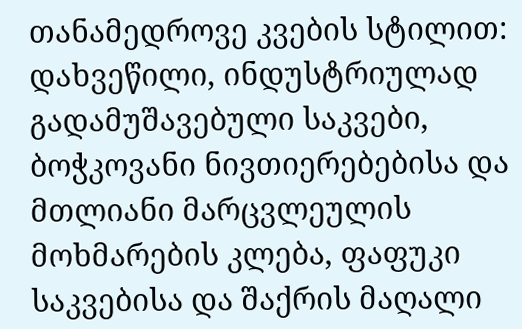თანამედროვე კვების სტილით: დახვეწილი, ინდუსტრიულად გადამუშავებული საკვები, ბოჭკოვანი ნივთიერებებისა და მთლიანი მარცვლეულის მოხმარების კლება, ფაფუკი საკვებისა და შაქრის მაღალი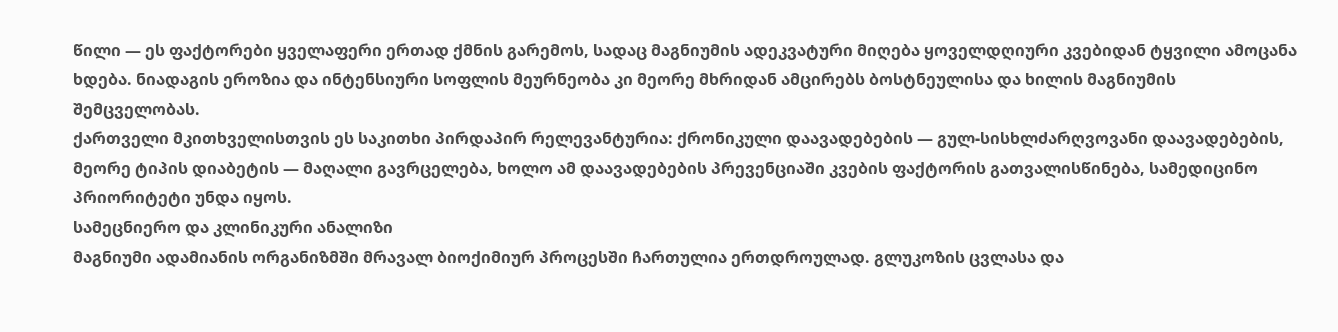წილი — ეს ფაქტორები ყველაფერი ერთად ქმნის გარემოს, სადაც მაგნიუმის ადეკვატური მიღება ყოველდღიური კვებიდან ტყვილი ამოცანა ხდება. ნიადაგის ეროზია და ინტენსიური სოფლის მეურნეობა კი მეორე მხრიდან ამცირებს ბოსტნეულისა და ხილის მაგნიუმის შემცველობას.
ქართველი მკითხველისთვის ეს საკითხი პირდაპირ რელევანტურია: ქრონიკული დაავადებების — გულ-სისხლძარღვოვანი დაავადებების, მეორე ტიპის დიაბეტის — მაღალი გავრცელება, ხოლო ამ დაავადებების პრევენციაში კვების ფაქტორის გათვალისწინება, სამედიცინო პრიორიტეტი უნდა იყოს.
სამეცნიერო და კლინიკური ანალიზი
მაგნიუმი ადამიანის ორგანიზმში მრავალ ბიოქიმიურ პროცესში ჩართულია ერთდროულად. გლუკოზის ცვლასა და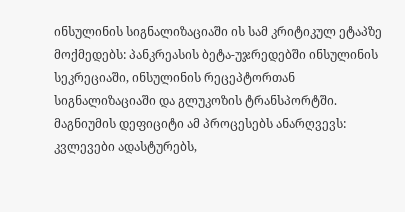ინსულინის სიგნალიზაციაში ის სამ კრიტიკულ ეტაპზე მოქმედებს: პანკრეასის ბეტა-უჯრედებში ინსულინის სეკრეციაში, ინსულინის რეცეპტორთან სიგნალიზაციაში და გლუკოზის ტრანსპორტში. მაგნიუმის დეფიციტი ამ პროცესებს ანარღვევს: კვლევები ადასტურებს,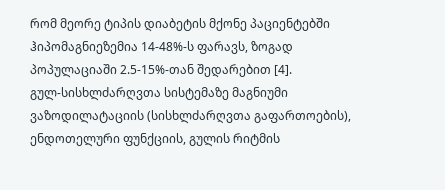რომ მეორე ტიპის დიაბეტის მქონე პაციენტებში ჰიპომაგნიეზემია 14-48%-ს ფარავს, ზოგად პოპულაციაში 2.5-15%-თან შედარებით [4].
გულ-სისხლძარღვთა სისტემაზე მაგნიუმი ვაზოდილატაციის (სისხლძარღვთა გაფართოების), ენდოთელური ფუნქციის, გულის რიტმის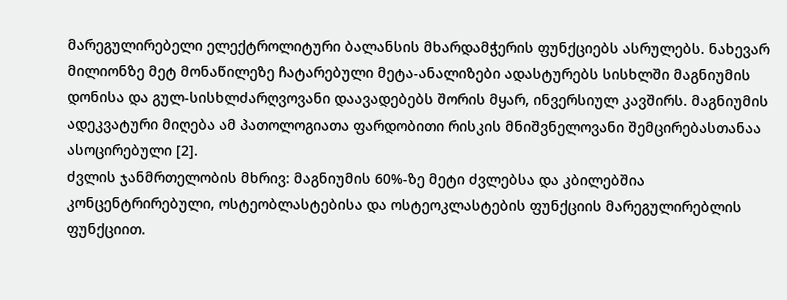მარეგულირებელი ელექტროლიტური ბალანსის მხარდამჭერის ფუნქციებს ასრულებს. ნახევარ მილიონზე მეტ მონაწილეზე ჩატარებული მეტა-ანალიზები ადასტურებს სისხლში მაგნიუმის დონისა და გულ-სისხლძარღვოვანი დაავადებებს შორის მყარ, ინვერსიულ კავშირს. მაგნიუმის ადეკვატური მიღება ამ პათოლოგიათა ფარდობითი რისკის მნიშვნელოვანი შემცირებასთანაა ასოცირებული [2].
ძვლის ჯანმრთელობის მხრივ: მაგნიუმის 60%-ზე მეტი ძვლებსა და კბილებშია კონცენტრირებული, ოსტეობლასტებისა და ოსტეოკლასტების ფუნქციის მარეგულირებლის ფუნქციით.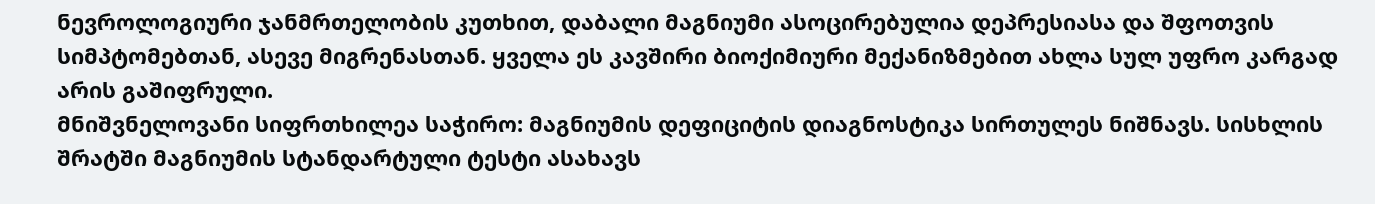ნევროლოგიური ჯანმრთელობის კუთხით, დაბალი მაგნიუმი ასოცირებულია დეპრესიასა და შფოთვის სიმპტომებთან, ასევე მიგრენასთან. ყველა ეს კავშირი ბიოქიმიური მექანიზმებით ახლა სულ უფრო კარგად არის გაშიფრული.
მნიშვნელოვანი სიფრთხილეა საჭირო: მაგნიუმის დეფიციტის დიაგნოსტიკა სირთულეს ნიშნავს. სისხლის შრატში მაგნიუმის სტანდარტული ტესტი ასახავს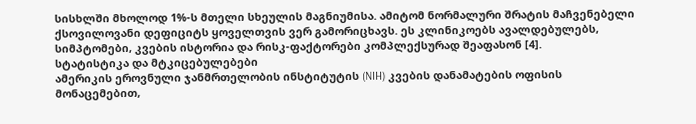სისხლში მხოლოდ 1%-ს მთელი სხეულის მაგნიუმისა. ამიტომ ნორმალური შრატის მაჩვენებელი ქსოვილოვანი დეფიციტს ყოველთვის ვერ გამორიცხავს. ეს კლინიკოებს ავალდებულებს, სიმპტომები, კვების ისტორია და რისკ-ფაქტორები კომპლექსურად შეაფასონ [4].
სტატისტიკა და მტკიცებულებები
ამერიკის ეროვნული ჯანმრთელობის ინსტიტუტის (NIH) კვების დანამატების ოფისის მონაცემებით,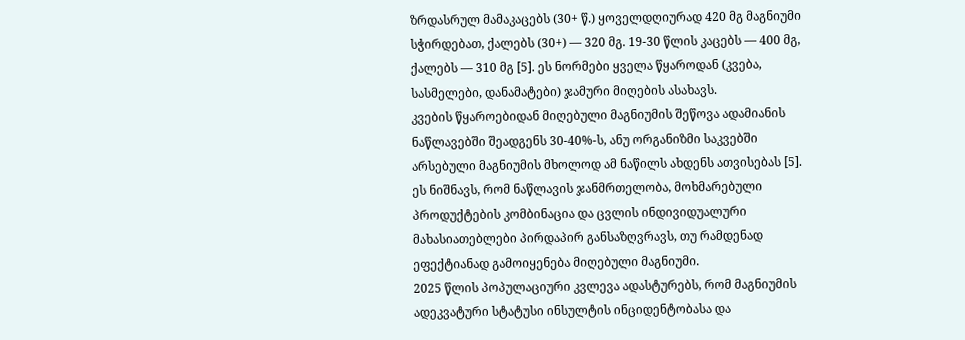ზრდასრულ მამაკაცებს (30+ წ.) ყოველდღიურად 420 მგ მაგნიუმი სჭირდებათ, ქალებს (30+) — 320 მგ. 19-30 წლის კაცებს — 400 მგ, ქალებს — 310 მგ [5]. ეს ნორმები ყველა წყაროდან (კვება, სასმელები, დანამატები) ჯამური მიღების ასახავს.
კვების წყაროებიდან მიღებული მაგნიუმის შეწოვა ადამიანის ნაწლავებში შეადგენს 30-40%-ს, ანუ ორგანიზმი საკვებში არსებული მაგნიუმის მხოლოდ ამ ნაწილს ახდენს ათვისებას [5]. ეს ნიშნავს, რომ ნაწლავის ჯანმრთელობა, მოხმარებული პროდუქტების კომბინაცია და ცვლის ინდივიდუალური მახასიათებლები პირდაპირ განსაზღვრავს, თუ რამდენად ეფექტიანად გამოიყენება მიღებული მაგნიუმი.
2025 წლის პოპულაციური კვლევა ადასტურებს, რომ მაგნიუმის ადეკვატური სტატუსი ინსულტის ინციდენტობასა და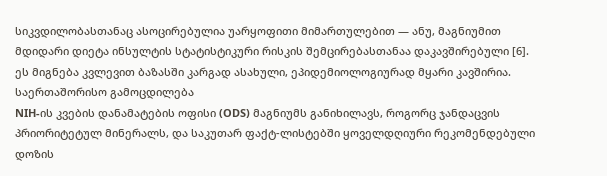სიკვდილობასთანაც ასოცირებულია უარყოფითი მიმართულებით — ანუ, მაგნიუმით მდიდარი დიეტა ინსულტის სტატისტიკური რისკის შემცირებასთანაა დაკავშირებული [6]. ეს მიგნება კვლევით ბაზასში კარგად ასახული, ეპიდემიოლოგიურად მყარი კავშირია.
საერთაშორისო გამოცდილება
NIH-ის კვების დანამატების ოფისი (ODS) მაგნიუმს განიხილავს, როგორც ჯანდაცვის პრიორიტეტულ მინერალს, და საკუთარ ფაქტ-ლისტებში ყოველდღიური რეკომენდებული დოზის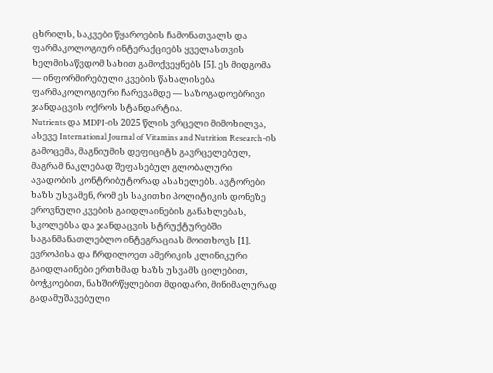ცხრილს, საკვები წყაროების ჩამონათვალს და ფარმაკოლოგიურ ინტერაქციებს ყველასთვის ხელმისაწვდომ სახით გამოქვეყნებს [5]. ეს მიდგომა — ინფორმირებული კვების წახალისება ფარმაკოლოგიური ჩარევამდე — საზოგადოებრივი ჯანდაცვის ოქროს სტანდარტია.
Nutrients და MDPI-ის 2025 წლის ვრცელი მიმოხილვა, ასევე International Journal of Vitamins and Nutrition Research-ის გამოცემა, მაგნიუმის დეფიციტს გავრცელებულ, მაგრამ ნაკლებად შეფასებულ გლობალური ავადობის კონტრიბუტორად ასახელებს. ავტორები ხაზს უსვამენ, რომ ეს საკითხი პოლიტიკის დონეზე ეროვნული კვების გაიდლაინების განახლებას, სკოლებსა და ჯანდაცვის სტრუქტურებში საგანმანათლებლო ინტეგრაციას მოითხოვს [1].
ევროპისა და ჩრდილოეთ ამერიკის კლინიკური გაიდლაინები ერთხმად ხაზს უსვამს ცილებით, ბოჭკოებით, ნახშირწყლებით მდიდარი, მინიმალურად გადამუშავებული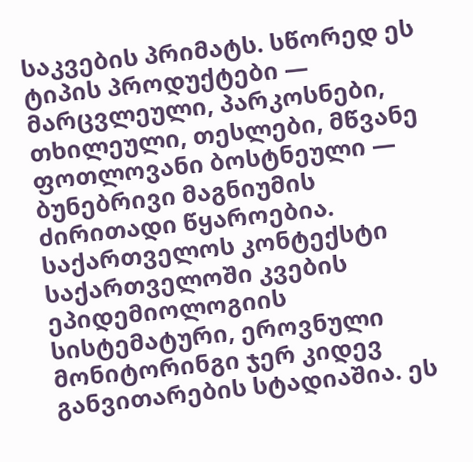საკვების პრიმატს. სწორედ ეს ტიპის პროდუქტები — მარცვლეული, პარკოსნები, თხილეული, თესლები, მწვანე ფოთლოვანი ბოსტნეული — ბუნებრივი მაგნიუმის ძირითადი წყაროებია.
საქართველოს კონტექსტი
საქართველოში კვების ეპიდემიოლოგიის სისტემატური, ეროვნული მონიტორინგი ჯერ კიდევ განვითარების სტადიაშია. ეს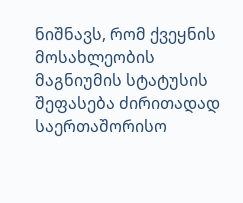ნიშნავს, რომ ქვეყნის მოსახლეობის მაგნიუმის სტატუსის შეფასება ძირითადად საერთაშორისო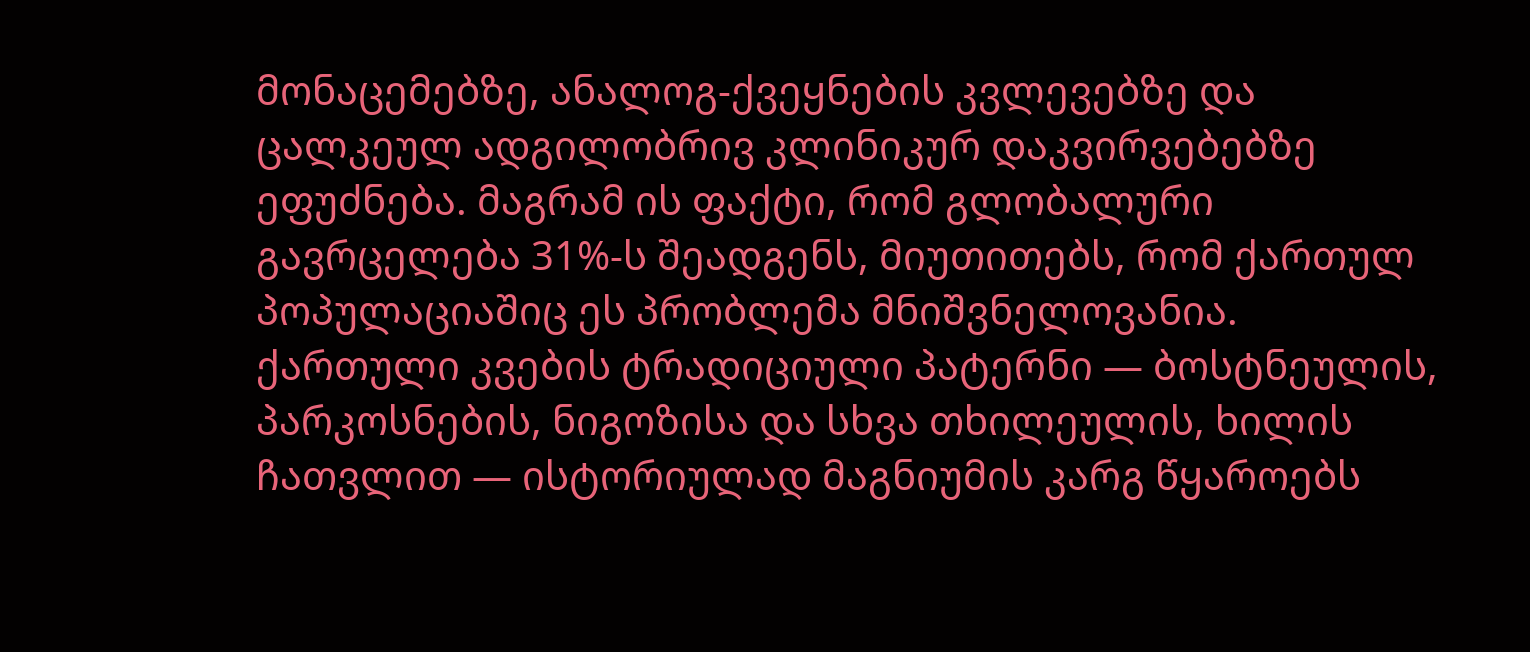მონაცემებზე, ანალოგ-ქვეყნების კვლევებზე და ცალკეულ ადგილობრივ კლინიკურ დაკვირვებებზე ეფუძნება. მაგრამ ის ფაქტი, რომ გლობალური გავრცელება 31%-ს შეადგენს, მიუთითებს, რომ ქართულ პოპულაციაშიც ეს პრობლემა მნიშვნელოვანია.
ქართული კვების ტრადიციული პატერნი — ბოსტნეულის, პარკოსნების, ნიგოზისა და სხვა თხილეულის, ხილის ჩათვლით — ისტორიულად მაგნიუმის კარგ წყაროებს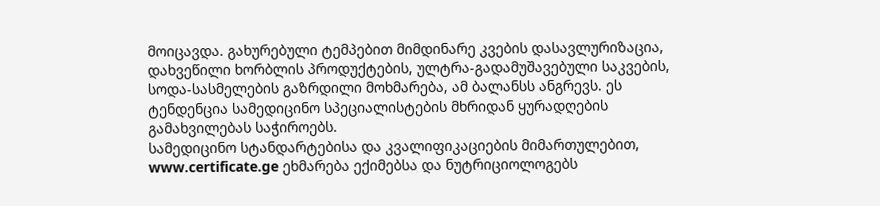მოიცავდა. გახურებული ტემპებით მიმდინარე კვების დასავლურიზაცია, დახვეწილი ხორბლის პროდუქტების, ულტრა-გადამუშავებული საკვების, სოდა-სასმელების გაზრდილი მოხმარება, ამ ბალანსს ანგრევს. ეს ტენდენცია სამედიცინო სპეციალისტების მხრიდან ყურადღების გამახვილებას საჭიროებს.
სამედიცინო სტანდარტებისა და კვალიფიკაციების მიმართულებით, www.certificate.ge ეხმარება ექიმებსა და ნუტრიციოლოგებს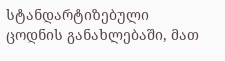სტანდარტიზებული ცოდნის განახლებაში, მათ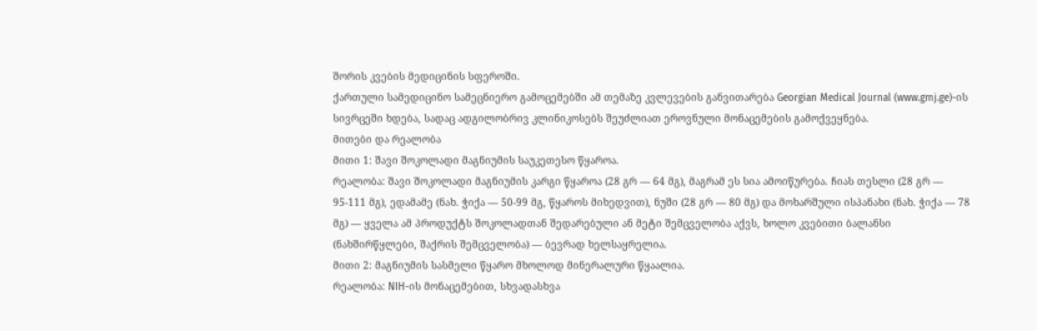შორის კვების მედიცინის სფეროში.
ქართული სამედიცინო სამეცნიერო გამოცემებში ამ თემაზე კვლევების განვითარება Georgian Medical Journal (www.gmj.ge)-ის სივრცეში ხდება, სადაც ადგილობრივ კლინიკოსებს შეუძლიათ ეროვნული მონაცემების გამოქვეყნება.
მითები და რეალობა
მითი 1: შავი შოკოლადი მაგნიუმის საუკეთესო წყაროა.
რეალობა: შავი შოკოლადი მაგნიუმის კარგი წყაროა (28 გრ — 64 მგ), მაგრამ ეს სია ამოიწურება. ჩიას თესლი (28 გრ — 95-111 მგ), ედამამე (ნახ. ჭიქა — 50-99 მგ, წყაროს მიხედვით), ნუში (28 გრ — 80 მგ) და მოხარშული ისპანახი (ნახ. ჭიქა — 78 მგ) — ყველა ამ პროდუქტს შოკოლადთან შედარებული ან მეტი შემცველობა აქვს, ხოლო კვებითი ბალანსი (ნახშირწყლები, შაქრის შემცველობა) — ბევრად ხელსაყრელია.
მითი 2: მაგნიუმის სასმელი წყარო მხოლოდ მინერალური წყაალია.
რეალობა: NIH-ის მონაცემებით, სხვადასხვა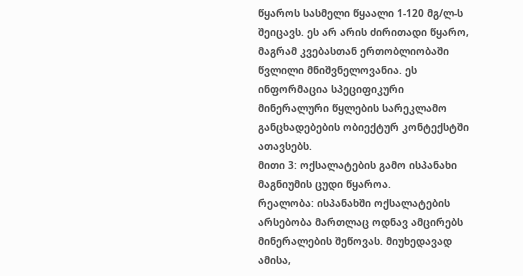წყაროს სასმელი წყაალი 1-120 მგ/ლ-ს შეიცავს. ეს არ არის ძირითადი წყარო, მაგრამ კვებასთან ერთობლიობაში წვლილი მნიშვნელოვანია. ეს ინფორმაცია სპეციფიკური მინერალური წყლების სარეკლამო განცხადებების ობიექტურ კონტექსტში ათავსებს.
მითი 3: ოქსალატების გამო ისპანახი მაგნიუმის ცუდი წყაროა.
რეალობა: ისპანახში ოქსალატების არსებობა მართლაც ოდნავ ამცირებს მინერალების შეწოვას. მიუხედავად ამისა,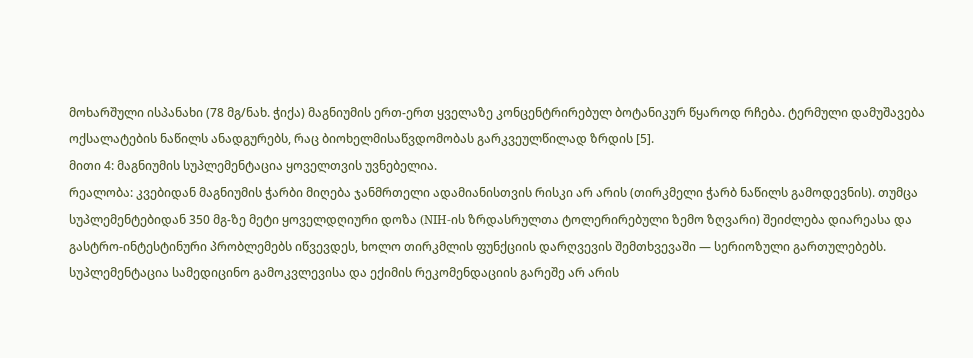მოხარშული ისპანახი (78 მგ/ნახ. ჭიქა) მაგნიუმის ერთ-ერთ ყველაზე კონცენტრირებულ ბოტანიკურ წყაროდ რჩება. ტერმული დამუშავება ოქსალატების ნაწილს ანადგურებს, რაც ბიოხელმისაწვდომობას გარკვეულწილად ზრდის [5].
მითი 4: მაგნიუმის სუპლემენტაცია ყოველთვის უვნებელია.
რეალობა: კვებიდან მაგნიუმის ჭარბი მიღება ჯანმრთელი ადამიანისთვის რისკი არ არის (თირკმელი ჭარბ ნაწილს გამოდევნის). თუმცა სუპლემენტებიდან 350 მგ-ზე მეტი ყოველდღიური დოზა (NIH-ის ზრდასრულთა ტოლერირებული ზემო ზღვარი) შეიძლება დიარეასა და გასტრო-ინტესტინური პრობლემებს იწვევდეს, ხოლო თირკმლის ფუნქციის დარღვევის შემთხვევაში — სერიოზული გართულებებს. სუპლემენტაცია სამედიცინო გამოკვლევისა და ექიმის რეკომენდაციის გარეშე არ არის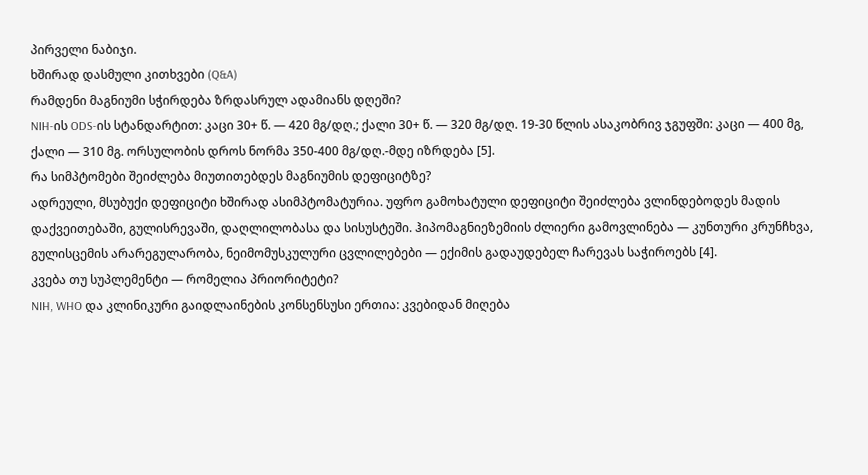პირველი ნაბიჯი.
ხშირად დასმული კითხვები (Q&A)
რამდენი მაგნიუმი სჭირდება ზრდასრულ ადამიანს დღეში?
NIH-ის ODS-ის სტანდარტით: კაცი 30+ წ. — 420 მგ/დღ.; ქალი 30+ წ. — 320 მგ/დღ. 19-30 წლის ასაკობრივ ჯგუფში: კაცი — 400 მგ, ქალი — 310 მგ. ორსულობის დროს ნორმა 350-400 მგ/დღ.-მდე იზრდება [5].
რა სიმპტომები შეიძლება მიუთითებდეს მაგნიუმის დეფიციტზე?
ადრეული, მსუბუქი დეფიციტი ხშირად ასიმპტომატურია. უფრო გამოხატული დეფიციტი შეიძლება ვლინდებოდეს მადის დაქვეითებაში, გულისრევაში, დაღლილობასა და სისუსტეში. ჰიპომაგნიეზემიის ძლიერი გამოვლინება — კუნთური კრუნჩხვა, გულისცემის არარეგულარობა, ნეიმომუსკულური ცვლილებები — ექიმის გადაუდებელ ჩარევას საჭიროებს [4].
კვება თუ სუპლემენტი — რომელია პრიორიტეტი?
NIH, WHO და კლინიკური გაიდლაინების კონსენსუსი ერთია: კვებიდან მიღება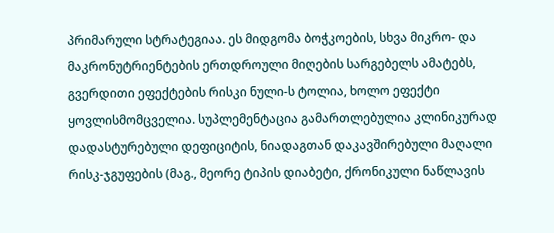პრიმარული სტრატეგიაა. ეს მიდგომა ბოჭკოების, სხვა მიკრო- და მაკრონუტრიენტების ერთდროული მიღების სარგებელს ამატებს, გვერდითი ეფექტების რისკი ნული-ს ტოლია, ხოლო ეფექტი ყოვლისმომცველია. სუპლემენტაცია გამართლებულია კლინიკურად დადასტურებული დეფიციტის, ნიადაგთან დაკავშირებული მაღალი რისკ-ჯგუფების (მაგ., მეორე ტიპის დიაბეტი, ქრონიკული ნაწლავის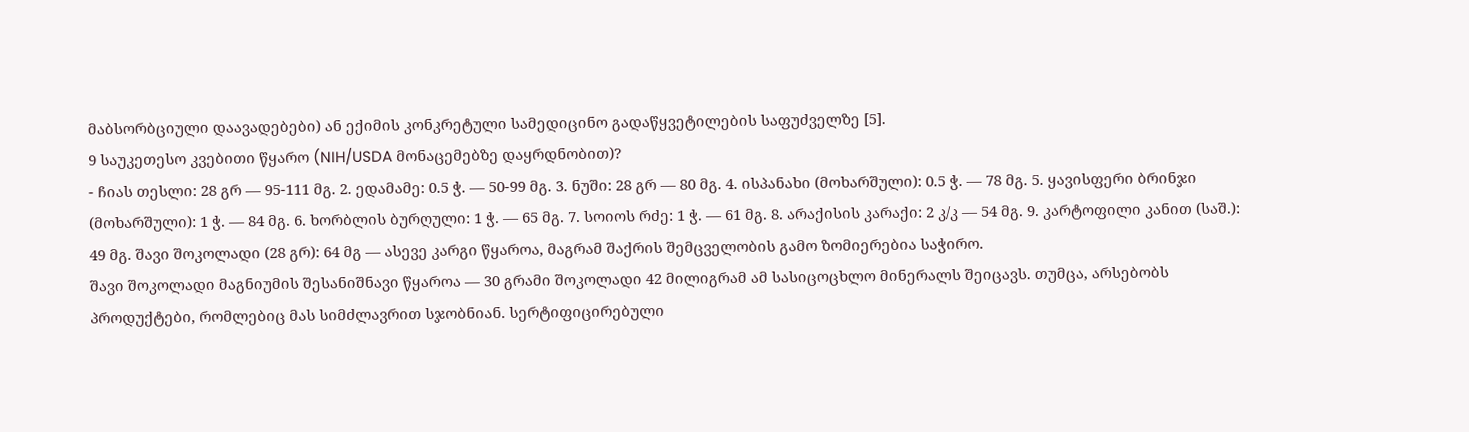მაბსორბციული დაავადებები) ან ექიმის კონკრეტული სამედიცინო გადაწყვეტილების საფუძველზე [5].
9 საუკეთესო კვებითი წყარო (NIH/USDA მონაცემებზე დაყრდნობით)?
- ჩიას თესლი: 28 გრ — 95-111 მგ. 2. ედამამე: 0.5 ჭ. — 50-99 მგ. 3. ნუში: 28 გრ — 80 მგ. 4. ისპანახი (მოხარშული): 0.5 ჭ. — 78 მგ. 5. ყავისფერი ბრინჯი (მოხარშული): 1 ჭ. — 84 მგ. 6. ხორბლის ბურღული: 1 ჭ. — 65 მგ. 7. სოიოს რძე: 1 ჭ. — 61 მგ. 8. არაქისის კარაქი: 2 კ/კ — 54 მგ. 9. კარტოფილი კანით (საშ.): 49 მგ. შავი შოკოლადი (28 გრ): 64 მგ — ასევე კარგი წყაროა, მაგრამ შაქრის შემცველობის გამო ზომიერებია საჭირო.
შავი შოკოლადი მაგნიუმის შესანიშნავი წყაროა — 30 გრამი შოკოლადი 42 მილიგრამ ამ სასიცოცხლო მინერალს შეიცავს. თუმცა, არსებობს პროდუქტები, რომლებიც მას სიმძლავრით სჯობნიან. სერტიფიცირებული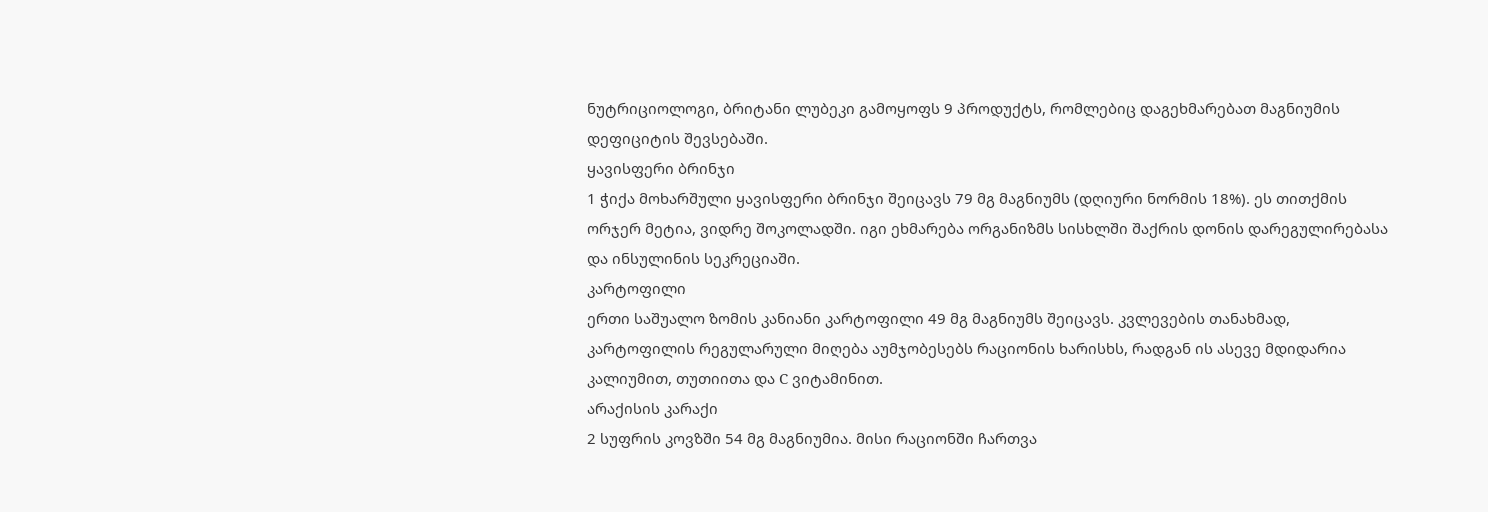ნუტრიციოლოგი, ბრიტანი ლუბეკი გამოყოფს 9 პროდუქტს, რომლებიც დაგეხმარებათ მაგნიუმის დეფიციტის შევსებაში.
ყავისფერი ბრინჯი
1 ჭიქა მოხარშული ყავისფერი ბრინჯი შეიცავს 79 მგ მაგნიუმს (დღიური ნორმის 18%). ეს თითქმის ორჯერ მეტია, ვიდრე შოკოლადში. იგი ეხმარება ორგანიზმს სისხლში შაქრის დონის დარეგულირებასა და ინსულინის სეკრეციაში.
კარტოფილი
ერთი საშუალო ზომის კანიანი კარტოფილი 49 მგ მაგნიუმს შეიცავს. კვლევების თანახმად, კარტოფილის რეგულარული მიღება აუმჯობესებს რაციონის ხარისხს, რადგან ის ასევე მდიდარია კალიუმით, თუთიითა და C ვიტამინით.
არაქისის კარაქი
2 სუფრის კოვზში 54 მგ მაგნიუმია. მისი რაციონში ჩართვა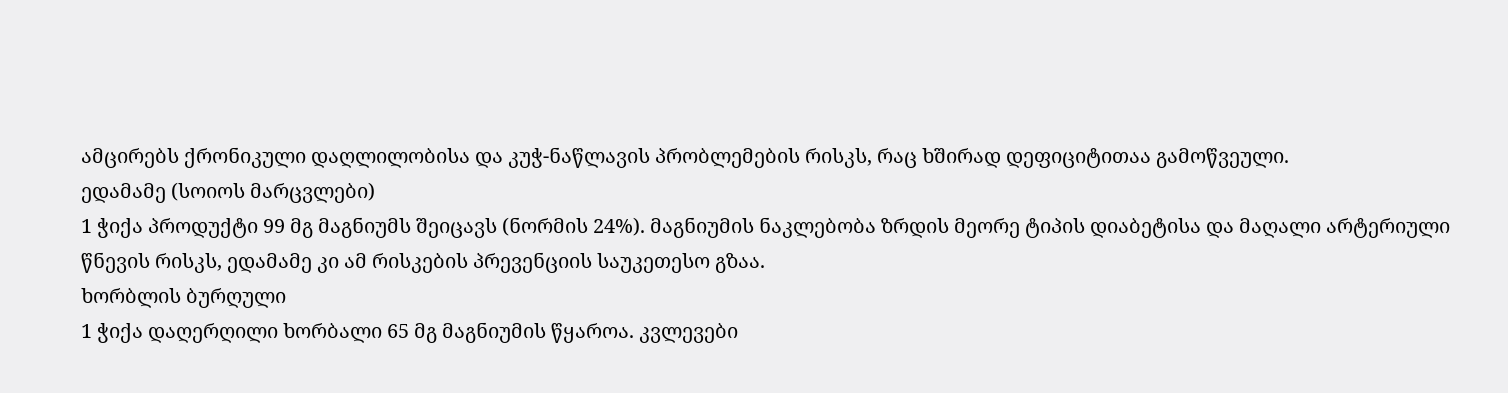ამცირებს ქრონიკული დაღლილობისა და კუჭ-ნაწლავის პრობლემების რისკს, რაც ხშირად დეფიციტითაა გამოწვეული.
ედამამე (სოიოს მარცვლები)
1 ჭიქა პროდუქტი 99 მგ მაგნიუმს შეიცავს (ნორმის 24%). მაგნიუმის ნაკლებობა ზრდის მეორე ტიპის დიაბეტისა და მაღალი არტერიული წნევის რისკს, ედამამე კი ამ რისკების პრევენციის საუკეთესო გზაა.
ხორბლის ბურღული
1 ჭიქა დაღერღილი ხორბალი 65 მგ მაგნიუმის წყაროა. კვლევები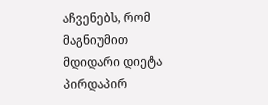აჩვენებს, რომ მაგნიუმით მდიდარი დიეტა პირდაპირ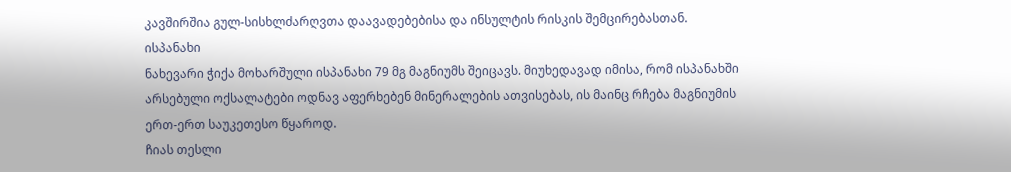კავშირშია გულ-სისხლძარღვთა დაავადებებისა და ინსულტის რისკის შემცირებასთან.
ისპანახი
ნახევარი ჭიქა მოხარშული ისპანახი 79 მგ მაგნიუმს შეიცავს. მიუხედავად იმისა, რომ ისპანახში არსებული ოქსალატები ოდნავ აფერხებენ მინერალების ათვისებას, ის მაინც რჩება მაგნიუმის ერთ-ერთ საუკეთესო წყაროდ.
ჩიას თესლი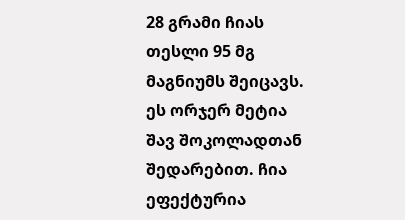28 გრამი ჩიას თესლი 95 მგ მაგნიუმს შეიცავს. ეს ორჯერ მეტია შავ შოკოლადთან შედარებით. ჩია ეფექტურია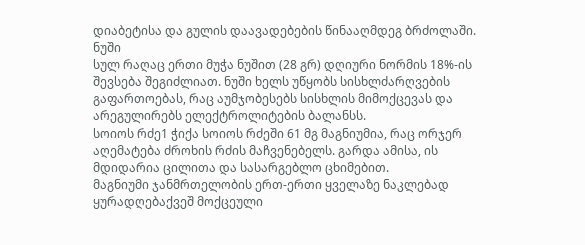დიაბეტისა და გულის დაავადებების წინააღმდეგ ბრძოლაში.
ნუში
სულ რაღაც ერთი მუჭა ნუშით (28 გრ) დღიური ნორმის 18%-ის შევსება შეგიძლიათ. ნუში ხელს უწყობს სისხლძარღვების გაფართოებას, რაც აუმჯობესებს სისხლის მიმოქცევას და არეგულირებს ელექტროლიტების ბალანსს.
სოიოს რძე1 ჭიქა სოიოს რძეში 61 მგ მაგნიუმია, რაც ორჯერ აღემატება ძროხის რძის მაჩვენებელს. გარდა ამისა, ის მდიდარია ცილითა და სასარგებლო ცხიმებით.
მაგნიუმი ჯანმრთელობის ერთ-ერთი ყველაზე ნაკლებად ყურადღებაქვეშ მოქცეული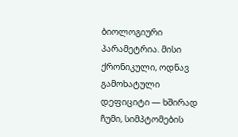ბიოლოგიური პარამეტრია. მისი ქრონიკული, ოდნავ გამოხატული დეფიციტი — ხშირად ჩუმი, სიმპტომების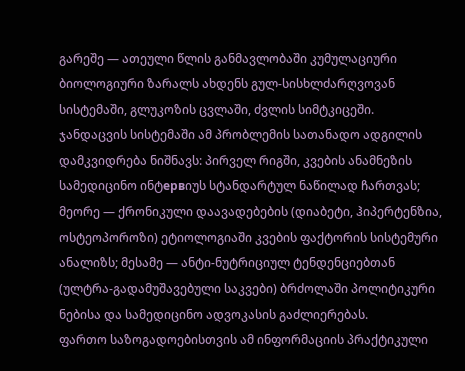გარეშე — ათეული წლის განმავლობაში კუმულაციური ბიოლოგიური ზარალს ახდენს გულ-სისხლძარღვოვან სისტემაში, გლუკოზის ცვლაში, ძვლის სიმტკიცეში.
ჯანდაცვის სისტემაში ამ პრობლემის სათანადო ადგილის დამკვიდრება ნიშნავს: პირველ რიგში, კვების ანამნეზის სამედიცინო ინტервიუს სტანდარტულ ნაწილად ჩართვას; მეორე — ქრონიკული დაავადებების (დიაბეტი, ჰიპერტენზია, ოსტეოპოროზი) ეტიოლოგიაში კვების ფაქტორის სისტემური ანალიზს; მესამე — ანტი-ნუტრიციულ ტენდენციებთან (ულტრა-გადამუშავებული საკვები) ბრძოლაში პოლიტიკური ნებისა და სამედიცინო ადვოკასის გაძლიერებას.
ფართო საზოგადოებისთვის ამ ინფორმაციის პრაქტიკული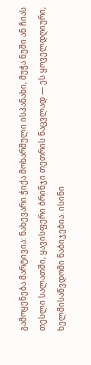გამოყენება მარტივია: ნახევარი ჭიქა მოხარშული ისპანახი, მუჭა ნუში ან ჩიას თესლი სალათში, ყავისფერი ბრინჯი თეთრის ნაცვლად — ეს ყოველდღიური, ხელმისაწვდომი ნაბიჯებია. ისინი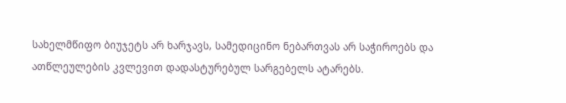სახელმწიფო ბიუჯეტს არ ხარჯავს, სამედიცინო ნებართვას არ საჭიროებს და ათწლეულების კვლევით დადასტურებულ სარგებელს ატარებს.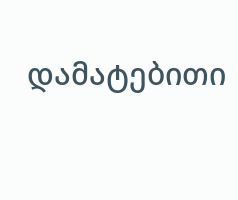დამატებითი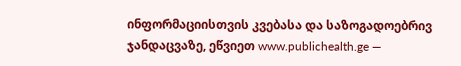ინფორმაციისთვის კვებასა და საზოგადოებრივ ჯანდაცვაზე, ეწვიეთ www.publichealth.ge —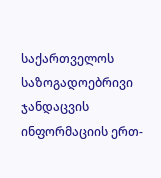საქართველოს საზოგადოებრივი ჯანდაცვის ინფორმაციის ერთ-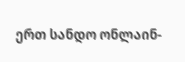ერთ სანდო ონლაინ-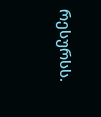რესურსს.